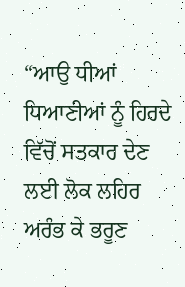“ਆਉ ਧੀਆਂ ਧਿਆਣੀਆਂ ਨੂੰ ਹਿਰਦੇ ਵਿੱਚੋਂ ਸਤਕਾਰ ਦੇਣ ਲਈ ਲੋਕ ਲਹਿਰ ਅਰੰਭ ਕੇ ਭਰੂਣ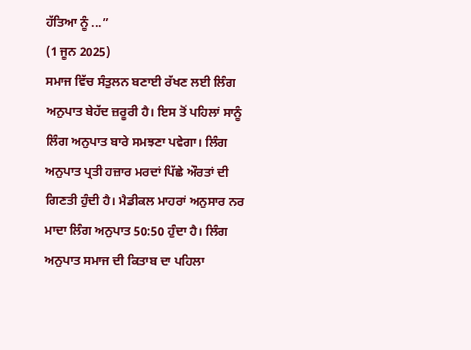ਹੱਤਿਆ ਨੂੰ ...”
(1 ਜੂਨ 2025)
ਸਮਾਜ ਵਿੱਚ ਸੰਤੁਲਨ ਬਣਾਈ ਰੱਖਣ ਲਈ ਲਿੰਗ ਅਨੁਪਾਤ ਬੇਹੱਦ ਜ਼ਰੂਰੀ ਹੈ। ਇਸ ਤੋਂ ਪਹਿਲਾਂ ਸਾਨੂੰ ਲਿੰਗ ਅਨੁਪਾਤ ਬਾਰੇ ਸਮਝਣਾ ਪਵੇਗਾ। ਲਿੰਗ ਅਨੁਪਾਤ ਪ੍ਰਤੀ ਹਜ਼ਾਰ ਮਰਦਾਂ ਪਿੱਛੇ ਔਰਤਾਂ ਦੀ ਗਿਣਤੀ ਹੁੰਦੀ ਹੈ। ਮੈਡੀਕਲ ਮਾਹਰਾਂ ਅਨੁਸਾਰ ਨਰ ਮਾਦਾ ਲਿੰਗ ਅਨੁਪਾਤ 50:50 ਹੁੰਦਾ ਹੈ। ਲਿੰਗ ਅਨੁਪਾਤ ਸਮਾਜ ਦੀ ਕਿਤਾਬ ਦਾ ਪਹਿਲਾ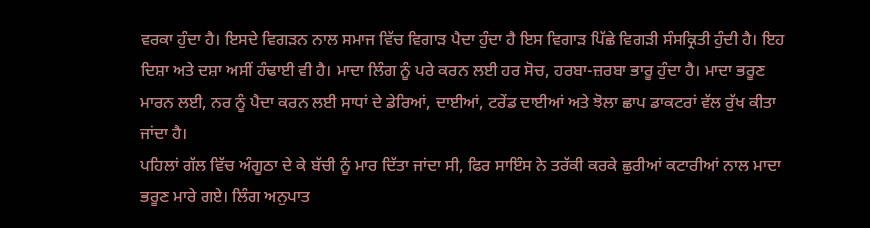ਵਰਕਾ ਹੁੰਦਾ ਹੈ। ਇਸਦੇ ਵਿਗੜਨ ਨਾਲ ਸਮਾਜ ਵਿੱਚ ਵਿਗਾੜ ਪੈਦਾ ਹੁੰਦਾ ਹੈ ਇਸ ਵਿਗਾੜ ਪਿੱਛੇ ਵਿਗੜੀ ਸੰਸਕ੍ਰਿਤੀ ਹੁੰਦੀ ਹੈ। ਇਹ ਦਿਸ਼ਾ ਅਤੇ ਦਸ਼ਾ ਅਸੀਂ ਹੰਢਾਈ ਵੀ ਹੈ। ਮਾਦਾ ਲਿੰਗ ਨੂੰ ਪਰੇ ਕਰਨ ਲਈ ਹਰ ਸੋਚ, ਹਰਬਾ-ਜ਼ਰਬਾ ਭਾਰੂ ਹੁੰਦਾ ਹੈ। ਮਾਦਾ ਭਰੂਣ ਮਾਰਨ ਲਈ, ਨਰ ਨੂੰ ਪੈਦਾ ਕਰਨ ਲਈ ਸਾਧਾਂ ਦੇ ਡੇਰਿਆਂ, ਦਾਈਆਂ, ਟਰੇਂਡ ਦਾਈਆਂ ਅਤੇ ਝੋਲਾ ਛਾਪ ਡਾਕਟਰਾਂ ਵੱਲ ਰੁੱਖ ਕੀਤਾ ਜਾਂਦਾ ਹੈ।
ਪਹਿਲਾਂ ਗੱਲ ਵਿੱਚ ਅੰਗੂਠਾ ਦੇ ਕੇ ਬੱਚੀ ਨੂੰ ਮਾਰ ਦਿੱਤਾ ਜਾਂਦਾ ਸੀ, ਫਿਰ ਸਾਇੰਸ ਨੇ ਤਰੱਕੀ ਕਰਕੇ ਛੁਰੀਆਂ ਕਟਾਰੀਆਂ ਨਾਲ ਮਾਦਾ ਭਰੂਣ ਮਾਰੇ ਗਏ। ਲਿੰਗ ਅਨੁਪਾਤ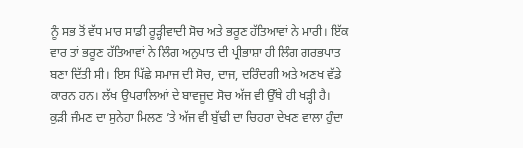ਨੂੰ ਸਭ ਤੋਂ ਵੱਧ ਮਾਰ ਸਾਡੀ ਰੂੜ੍ਹੀਵਾਦੀ ਸੋਚ ਅਤੇ ਭਰੂਣ ਹੱਤਿਆਵਾਂ ਨੇ ਮਾਰੀ। ਇੱਕ ਵਾਰ ਤਾਂ ਭਰੂਣ ਹੱਤਿਆਵਾਂ ਨੇ ਲਿੰਗ ਅਨੁਪਾਤ ਦੀ ਪ੍ਰੀਭਾਸ਼ਾ ਹੀ ਲਿੰਗ ਗਰਭਪਾਤ ਬਣਾ ਦਿੱਤੀ ਸੀ। ਇਸ ਪਿੱਛੇ ਸਮਾਜ ਦੀ ਸੋਚ, ਦਾਜ, ਦਰਿੰਦਗੀ ਅਤੇ ਅਣਖ ਵੱਡੇ ਕਾਰਨ ਹਨ। ਲੱਖ ਉਪਰਾਲਿਆਂ ਦੇ ਬਾਵਜੂਦ ਸੋਚ ਅੱਜ ਵੀ ਉੱਥੇ ਹੀ ਖੜ੍ਹੀ ਹੈ। ਕੁੜੀ ਜੰਮਣ ਦਾ ਸੁਨੇਹਾ ਮਿਲਣ ’ਤੇ ਅੱਜ ਵੀ ਬੁੱਢੀ ਦਾ ਚਿਹਰਾ ਦੇਖਣ ਵਾਲਾ ਹੁੰਦਾ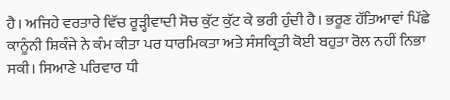ਹੈ। ਅਜਿਹੇ ਵਰਤਾਰੇ ਵਿੱਚ ਰੂੜ੍ਹੀਵਾਦੀ ਸੋਚ ਕੁੱਟ ਕੁੱਟ ਕੇ ਭਰੀ ਹੁੰਦੀ ਹੈ। ਭਰੂਣ ਹੱਤਿਆਵਾਂ ਪਿੱਛੇ ਕਾਨੂੰਨੀ ਸ਼ਿਕੰਜੇ ਨੇ ਕੰਮ ਕੀਤਾ ਪਰ ਧਾਰਮਿਕਤਾ ਅਤੇ ਸੰਸਕ੍ਰਿਤੀ ਕੋਈ ਬਹੁਤਾ ਰੋਲ ਨਹੀਂ ਨਿਭਾ ਸਕੀ। ਸਿਆਣੇ ਪਰਿਵਾਰ ਧੀ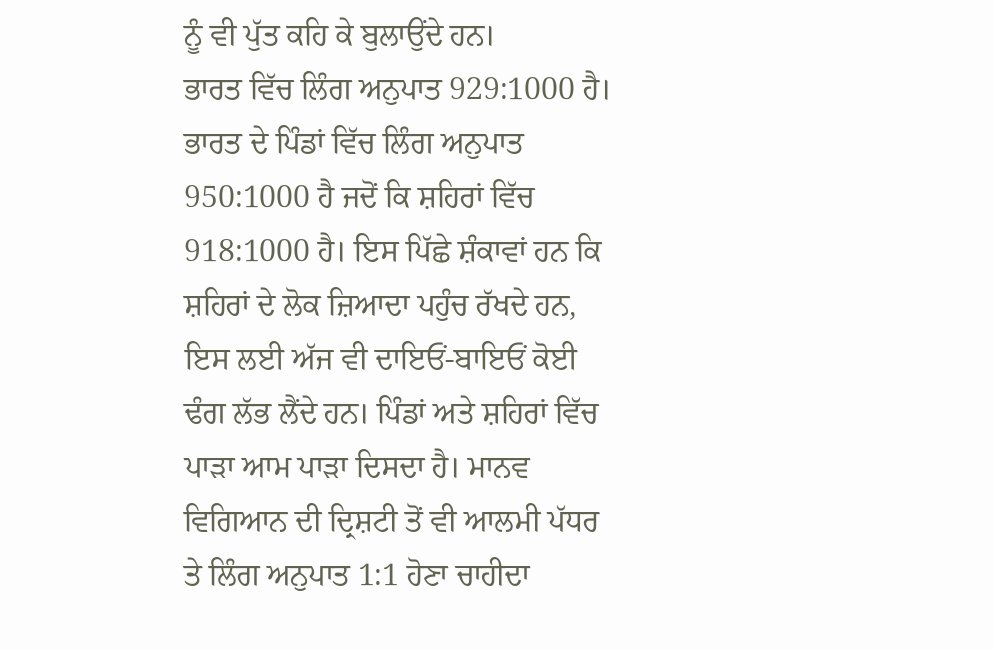ਨੂੰ ਵੀ ਪੁੱਤ ਕਹਿ ਕੇ ਬੁਲਾਉਂਦੇ ਹਨ।
ਭਾਰਤ ਵਿੱਚ ਲਿੰਗ ਅਨੁਪਾਤ 929:1000 ਹੈ। ਭਾਰਤ ਦੇ ਪਿੰਡਾਂ ਵਿੱਚ ਲਿੰਗ ਅਨੁਪਾਤ 950:1000 ਹੈ ਜਦੋਂ ਕਿ ਸ਼ਹਿਰਾਂ ਵਿੱਚ 918:1000 ਹੈ। ਇਸ ਪਿੱਛੇ ਸ਼ੰਕਾਵਾਂ ਹਨ ਕਿ ਸ਼ਹਿਰਾਂ ਦੇ ਲੋਕ ਜ਼ਿਆਦਾ ਪਹੁੰਚ ਰੱਖਦੇ ਹਨ, ਇਸ ਲਈ ਅੱਜ ਵੀ ਦਾਇਓਂ-ਬਾਇਓਂ ਕੋਈ ਢੰਗ ਲੱਭ ਲੈਂਦੇ ਹਨ। ਪਿੰਡਾਂ ਅਤੇ ਸ਼ਹਿਰਾਂ ਵਿੱਚ ਪਾੜਾ ਆਮ ਪਾੜਾ ਦਿਸਦਾ ਹੈ। ਮਾਨਵ ਵਿਗਿਆਨ ਦੀ ਦ੍ਰਿਸ਼ਟੀ ਤੋਂ ਵੀ ਆਲਮੀ ਪੱਧਰ ਤੇ ਲਿੰਗ ਅਨੁਪਾਤ 1:1 ਹੋਣਾ ਚਾਹੀਦਾ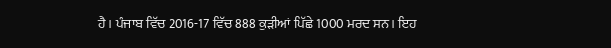ਹੈ। ਪੰਜਾਬ ਵਿੱਚ 2016-17 ਵਿੱਚ 888 ਕੁੜੀਆਂ ਪਿੱਛੇ 1000 ਮਰਦ ਸਨ। ਇਹ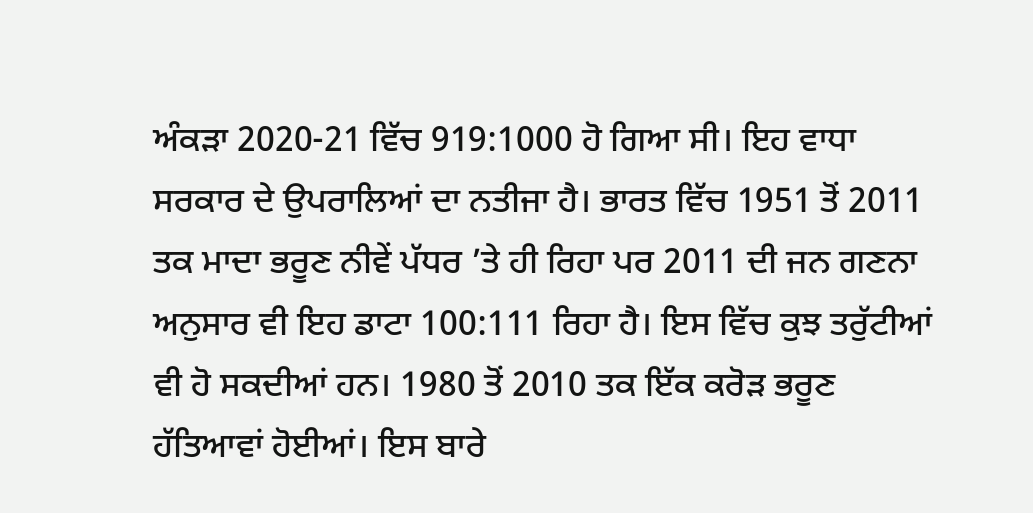ਅੰਕੜਾ 2020-21 ਵਿੱਚ 919:1000 ਹੋ ਗਿਆ ਸੀ। ਇਹ ਵਾਧਾ ਸਰਕਾਰ ਦੇ ਉਪਰਾਲਿਆਂ ਦਾ ਨਤੀਜਾ ਹੈ। ਭਾਰਤ ਵਿੱਚ 1951 ਤੋਂ 2011 ਤਕ ਮਾਦਾ ਭਰੂਣ ਨੀਵੇਂ ਪੱਧਰ ’ਤੇ ਹੀ ਰਿਹਾ ਪਰ 2011 ਦੀ ਜਨ ਗਣਨਾ ਅਨੁਸਾਰ ਵੀ ਇਹ ਡਾਟਾ 100:111 ਰਿਹਾ ਹੈ। ਇਸ ਵਿੱਚ ਕੁਝ ਤਰੁੱਟੀਆਂ ਵੀ ਹੋ ਸਕਦੀਆਂ ਹਨ। 1980 ਤੋਂ 2010 ਤਕ ਇੱਕ ਕਰੋੜ ਭਰੂਣ ਹੱਤਿਆਵਾਂ ਹੋਈਆਂ। ਇਸ ਬਾਰੇ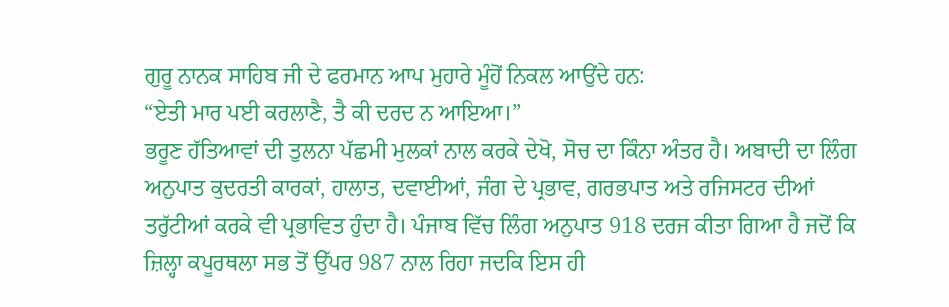ਗੁਰੂ ਨਾਨਕ ਸਾਹਿਬ ਜੀ ਦੇ ਫਰਮਾਨ ਆਪ ਮੁਹਾਰੇ ਮੂੰਹੋਂ ਨਿਕਲ ਆਉਂਦੇ ਹਨ:
“ਏਤੀ ਮਾਰ ਪਈ ਕਰਲਾਣੈ, ਤੈ ਕੀ ਦਰਦ ਨ ਆਇਆ।”
ਭਰੂਣ ਹੱਤਿਆਵਾਂ ਦੀ ਤੁਲਨਾ ਪੱਛਮੀ ਮੁਲਕਾਂ ਨਾਲ ਕਰਕੇ ਦੇਖੋ, ਸੋਚ ਦਾ ਕਿੰਨਾ ਅੰਤਰ ਹੈ। ਅਬਾਦੀ ਦਾ ਲਿੰਗ ਅਨੁਪਾਤ ਕੁਦਰਤੀ ਕਾਰਕਾਂ, ਹਾਲਾਤ, ਦਵਾਈਆਂ, ਜੰਗ ਦੇ ਪ੍ਰਭਾਵ, ਗਰਭਪਾਤ ਅਤੇ ਰਜਿਸਟਰ ਦੀਆਂ ਤਰੁੱਟੀਆਂ ਕਰਕੇ ਵੀ ਪ੍ਰਭਾਵਿਤ ਹੁੰਦਾ ਹੈ। ਪੰਜਾਬ ਵਿੱਚ ਲਿੰਗ ਅਨੁਪਾਤ 918 ਦਰਜ ਕੀਤਾ ਗਿਆ ਹੈ ਜਦੋਂ ਕਿ ਜ਼ਿਲ੍ਹਾ ਕਪੂਰਥਲਾ ਸਭ ਤੋਂ ਉੱਪਰ 987 ਨਾਲ ਰਿਹਾ ਜਦਕਿ ਇਸ ਹੀ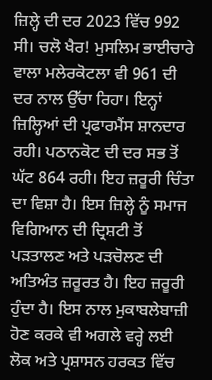ਜ਼ਿਲ੍ਹੇ ਦੀ ਦਰ 2023 ਵਿੱਚ 992 ਸੀ। ਚਲੋ ਖੈਰ! ਮੁਸਲਿਮ ਭਾਈਚਾਰੇ ਵਾਲਾ ਮਲੇਰਕੋਟਲਾ ਵੀ 961 ਦੀ ਦਰ ਨਾਲ ਉੱਚਾ ਰਿਹਾ। ਇਨ੍ਹਾਂ ਜ਼ਿਲ੍ਹਿਆਂ ਦੀ ਪ੍ਰਫਾਰਮੈਂਸ ਸ਼ਾਨਦਾਰ ਰਹੀ। ਪਠਾਨਕੋਟ ਦੀ ਦਰ ਸਭ ਤੋਂ ਘੱਟ 864 ਰਹੀ। ਇਹ ਜ਼ਰੂਰੀ ਚਿੰਤਾ ਦਾ ਵਿਸ਼ਾ ਹੈ। ਇਸ ਜ਼ਿਲ੍ਹੇ ਨੂੰ ਸਮਾਜ ਵਿਗਿਆਨ ਦੀ ਦ੍ਰਿਸ਼ਟੀ ਤੋਂ ਪੜਤਾਲਣ ਅਤੇ ਪੜਚੋਲਣ ਦੀ ਅਤਿਅੰਤ ਜ਼ਰੂਰਤ ਹੈ। ਇਹ ਜ਼ਰੂਰੀ ਹੁੰਦਾ ਹੈ। ਇਸ ਨਾਲ ਮੁਕਾਬਲੇਬਾਜ਼ੀ ਹੋਣ ਕਰਕੇ ਵੀ ਅਗਲੇ ਵਰ੍ਹੇ ਲਈ ਲੋਕ ਅਤੇ ਪ੍ਰਸ਼ਾਸਨ ਹਰਕਤ ਵਿੱਚ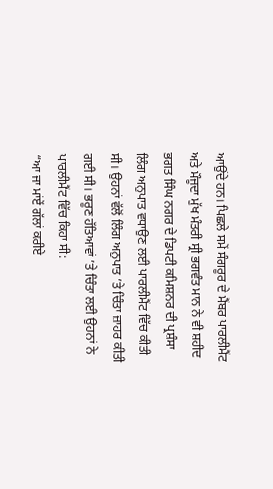ਆਉਂਦੇ ਹਨ। ਪਿਛਲੇ ਸਮੇਂ ਸੰਗਰੂਰ ਦੇ ਮੈਂਬਰ ਪਾਰਲੀਮੈਂਟ ਅਤੇ ਮੌਜੂਦਾ ਮੁੱਖ ਮੰਤਰੀ ਸ੍ਰੀ ਭਗਵੰਤ ਮਾਨ ਨੇ ਵੀ ਸ਼ਹੀਦ ਭਗਤ ਸਿੰਘ ਨਗਰ ਦੇ ਡਿਪਟੀ ਕਮਿਸ਼ਨਰ ਦੀ ਪ੍ਰਸ਼ੰਸਾ ਲਿੰਗ ਅਨੁਪਾਤ ਵਧਾਉਣ ਲਈ ਪਾਰਲੀਮੈਂਟ ਵਿੱਚ ਕੀਤੀ ਸੀ। ਉਹਨਾਂ ਵੱਲੋਂ ਲਿੰਗ ਅਨੁਪਾਤ ’ਤੇ ਚਿੰਤਾ ਜ਼ਾਹਰ ਕੀਤੀ ਗਈ ਸੀ। ਭਰੂਣ ਹੱਤਿਆਵਾਂ ’ਤੇ ਚਿੰਤਾ ਲਈ ਉਹਨਾਂ ਨੇ ਪਾਰਲੀਮੈਂਟ ਵਿੱਚ ਕਿਹਾ ਸੀ:
“ਆ ਜਾ ਮਾਂਏਂ ਗੱਲਾਂ ਕਰੀਏ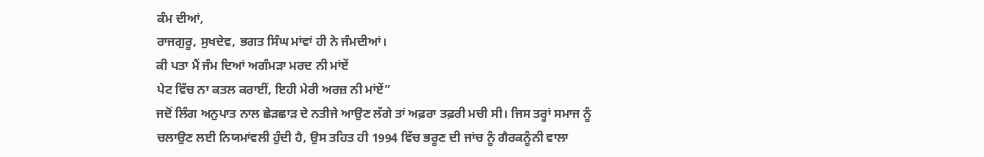ਕੰਮ ਦੀਆਂ,
ਰਾਜਗੁਰੂ, ਸੁਖਦੇਵ, ਭਗਤ ਸਿੰਘ ਮਾਂਵਾਂ ਹੀ ਨੇ ਜੰਮਦੀਆਂ।
ਕੀ ਪਤਾ ਮੈਂ ਜੰਮ ਦਿਆਂ ਅਗੰਮੜਾ ਮਰਦ ਨੀ ਮਾਂਏਂ
ਪੇਟ ਵਿੱਚ ਨਾ ਕਤਲ ਕਰਾਈਂ, ਇਹੀ ਮੇਰੀ ਅਰਜ਼ ਨੀ ਮਾਂਏਂ”
ਜਦੋਂ ਲਿੰਗ ਅਨੁਪਾਤ ਨਾਲ ਛੇੜਛਾੜ ਦੇ ਨਤੀਜੇ ਆਉਣ ਲੱਗੇ ਤਾਂ ਅਫ਼ਰਾ ਤਫ਼ਰੀ ਮਚੀ ਸੀ। ਜਿਸ ਤਰ੍ਹਾਂ ਸਮਾਜ ਨੂੰ ਚਲਾਉਣ ਲਈ ਨਿਯਮਾਂਵਲੀ ਹੁੰਦੀ ਹੈ, ਉਸ ਤਹਿਤ ਹੀ 1994 ਵਿੱਚ ਭਰੂਣ ਦੀ ਜਾਂਚ ਨੂੰ ਗੈਰਕਨੂੰਨੀ ਵਾਲਾ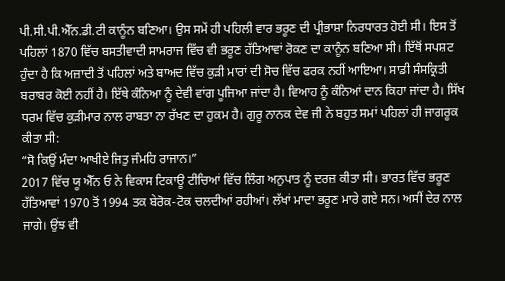ਪੀ.ਸੀ.ਪੀ.ਐੱਨ.ਡੀ.ਟੀ ਕਾਨੂੰਨ ਬਣਿਆ। ਉਸ ਸਮੇਂ ਹੀ ਪਹਿਲੀ ਵਾਰ ਭਰੂਣ ਦੀ ਪ੍ਰੀਭਾਸ਼ਾ ਨਿਰਧਾਰਤ ਹੋਈ ਸੀ। ਇਸ ਤੋਂ ਪਹਿਲਾਂ 1870 ਵਿੱਚ ਬਸਤੀਵਾਦੀ ਸਾਮਰਾਜ ਵਿੱਚ ਵੀ ਭਰੂਣ ਹੱਤਿਆਵਾਂ ਰੋਕਣ ਦਾ ਕਾਨੂੰਨ ਬਣਿਆ ਸੀ। ਇੱਥੋਂ ਸਪਸ਼ਟ ਹੁੰਦਾ ਹੈ ਕਿ ਅਜ਼ਾਦੀ ਤੋਂ ਪਹਿਲਾਂ ਅਤੇ ਬਾਅਦ ਵਿੱਚ ਕੁੜੀ ਮਾਰਾਂ ਦੀ ਸੋਚ ਵਿੱਚ ਫਰਕ ਨਹੀਂ ਆਇਆ। ਸਾਡੀ ਸੰਸਕ੍ਰਿਤੀ ਬਰਾਬਰ ਕੋਈ ਨਹੀਂ ਹੈ। ਇੱਥੇ ਕੰਨਿਆ ਨੂੰ ਦੇਵੀ ਵਾਂਗ ਪੂਜਿਆ ਜਾਂਦਾ ਹੈ। ਵਿਆਹ ਨੂੰ ਕੰਨਿਆਂ ਦਾਨ ਕਿਹਾ ਜਾਂਦਾ ਹੈ। ਸਿੱਖ ਧਰਮ ਵਿੱਚ ਕੁੜੀਮਾਰ ਨਾਲ ਰਾਬਤਾ ਨਾ ਰੱਖਣ ਦਾ ਹੁਕਮ ਹੈ। ਗੁਰੂ ਨਾਨਕ ਦੇਵ ਜੀ ਨੇ ਬਹੁਤ ਸਮਾਂ ਪਹਿਲਾਂ ਹੀ ਜਾਗਰੂਕ ਕੀਤਾ ਸੀ:
“ਸੋ ਕਿਉਂ ਮੰਦਾ ਆਖੀਏ ਜਿਤੁ ਜੰਮਹਿ ਰਾਜਾਨ।”
2017 ਵਿੱਚ ਯੂ ਐੱਨ ਓ ਨੇ ਵਿਕਾਸ ਟਿਕਾਊ ਟੀਚਿਆਂ ਵਿੱਚ ਲਿੰਗ ਅਨੁਪਾਤ ਨੂੰ ਦਰਜ਼ ਕੀਤਾ ਸੀ। ਭਾਰਤ ਵਿੱਚ ਭਰੂਣ ਹੱਤਿਆਵਾਂ 1970 ਤੋਂ 1994 ਤਕ ਬੇਰੋਕ-ਟੋਕ ਚਲਦੀਆਂ ਰਹੀਆਂ। ਲੱਖਾਂ ਮਾਦਾ ਭਰੂਣ ਮਾਰੇ ਗਏ ਸਨ। ਅਸੀਂ ਦੇਰ ਨਾਲ ਜਾਗੇ। ਉਂਝ ਵੀ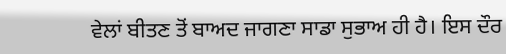ਵੇਲਾਂ ਬੀਤਣ ਤੋਂ ਬਾਅਦ ਜਾਗਣਾ ਸਾਡਾ ਸੁਭਾਅ ਹੀ ਹੈ। ਇਸ ਦੌਰ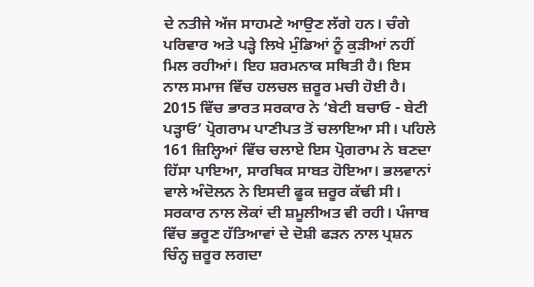ਦੇ ਨਤੀਜੇ ਅੱਜ ਸਾਹਮਣੇ ਆਉਣ ਲੱਗੇ ਹਨ। ਚੰਗੇ ਪਰਿਵਾਰ ਅਤੇ ਪੜ੍ਹੇ ਲਿਖੇ ਮੁੰਡਿਆਂ ਨੂੰ ਕੁੜੀਆਂ ਨਹੀਂ ਮਿਲ ਰਹੀਆਂ। ਇਹ ਸ਼ਰਮਨਾਕ ਸਥਿਤੀ ਹੈ। ਇਸ ਨਾਲ ਸਮਾਜ ਵਿੱਚ ਹਲਚਲ ਜ਼ਰੂਰ ਮਚੀ ਹੋਈ ਹੈ।
2015 ਵਿੱਚ ਭਾਰਤ ਸਰਕਾਰ ਨੇ ‘ਬੇਟੀ ਬਚਾਓ - ਬੇਟੀ ਪੜ੍ਹਾਓ’ ਪ੍ਰੋਗਰਾਮ ਪਾਣੀਪਤ ਤੋਂ ਚਲਾਇਆ ਸੀ। ਪਹਿਲੇ 161 ਜ਼ਿਲ੍ਹਿਆਂ ਵਿੱਚ ਚਲਾਏ ਇਸ ਪ੍ਰੋਗਰਾਮ ਨੇ ਬਣਦਾ ਹਿੱਸਾ ਪਾਇਆ, ਸਾਰਥਿਕ ਸਾਬਤ ਹੋਇਆ। ਭਲਵਾਨਾਂ ਵਾਲੇ ਅੰਦੋਲਨ ਨੇ ਇਸਦੀ ਫੂਕ ਜ਼ਰੂਰ ਕੱਢੀ ਸੀ। ਸਰਕਾਰ ਨਾਲ ਲੋਕਾਂ ਦੀ ਸ਼ਮੂਲੀਅਤ ਵੀ ਰਹੀ। ਪੰਜਾਬ ਵਿੱਚ ਭਰੂਣ ਹੱਤਿਆਵਾਂ ਦੇ ਦੋਸ਼ੀ ਫੜਨ ਨਾਲ ਪ੍ਰਸ਼ਨ ਚਿੰਨ੍ਹ ਜ਼ਰੂਰ ਲਗਦਾ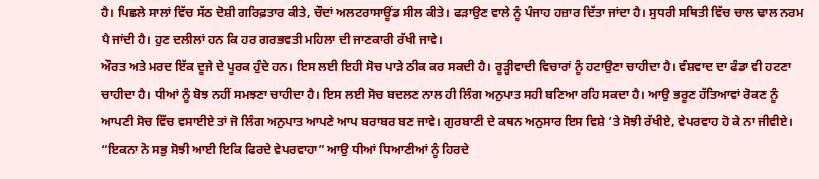ਹੈ। ਪਿਛਲੇ ਸਾਲਾਂ ਵਿੱਚ ਸੱਠ ਦੋਸ਼ੀ ਗਰਿਫ਼ਤਾਰ ਕੀਤੇ, ਚੌਦਾਂ ਅਲਟਰਾਸਾਊਂਡ ਸੀਲ ਕੀਤੇ। ਫੜਾਉਣ ਵਾਲੇ ਨੂੰ ਪੰਜਾਹ ਹਜ਼ਾਰ ਦਿੱਤਾ ਜਾਂਦਾ ਹੈ। ਸੁਧਰੀ ਸਥਿਤੀ ਵਿੱਚ ਚਾਲ ਢਾਲ ਨਰਮ ਪੈ ਜਾਂਦੀ ਹੈ। ਹੁਣ ਦਲੀਲਾਂ ਹਨ ਕਿ ਹਰ ਗਰਭਵਤੀ ਮਹਿਲਾ ਦੀ ਜਾਣਕਾਰੀ ਰੱਖੀ ਜਾਵੇ।
ਔਰਤ ਅਤੇ ਮਰਦ ਇੱਕ ਦੂਜੇ ਦੇ ਪੂਰਕ ਹੁੰਦੇ ਹਨ। ਇਸ ਲਈ ਇਹੀ ਸੋਚ ਪਾੜੇ ਠੀਕ ਕਰ ਸਕਦੀ ਹੈ। ਰੂੜ੍ਹੀਵਾਦੀ ਵਿਚਾਰਾਂ ਨੂੰ ਹਟਾਉਣਾ ਚਾਹੀਦਾ ਹੈ। ਵੰਸ਼ਵਾਦ ਦਾ ਫੰਡਾ ਵੀ ਹਟਣਾ ਚਾਹੀਦਾ ਹੈ। ਧੀਆਂ ਨੂੰ ਬੋਝ ਨਹੀਂ ਸਮਝਣਾ ਚਾਹੀਦਾ ਹੈ। ਇਸ ਲਈ ਸੋਚ ਬਦਲਣ ਨਾਲ ਹੀ ਲਿੰਗ ਅਨੁਪਾਤ ਸਹੀ ਬਣਿਆ ਰਹਿ ਸਕਦਾ ਹੈ। ਆਉ ਭਰੂਣ ਹੱਤਿਆਵਾਂ ਰੋਕਣ ਨੂੰ ਆਪਣੀ ਸੋਚ ਵਿੱਚ ਵਸਾਈਏ ਤਾਂ ਜੋ ਲਿੰਗ ਅਨੁਪਾਤ ਆਪਣੇ ਆਪ ਬਰਾਬਰ ਬਣ ਜਾਵੇ। ਗੁਰਬਾਣੀ ਦੇ ਕਥਨ ਅਨੁਸਾਰ ਇਸ ਵਿਸ਼ੇ ’ਤੇ ਸੋਝੀ ਰੱਖੀਏ, ਵੇਪਰਵਾਹ ਹੋ ਕੇ ਨਾ ਜੀਵੀਏ।
“ਇਕਨਾ ਨੋ ਸਭੁ ਸੋਝੀ ਆਈ ਇਕਿ ਫਿਰਦੇ ਵੇਪਰਵਾਹਾ” ਆਉ ਧੀਆਂ ਧਿਆਣੀਆਂ ਨੂੰ ਹਿਰਦੇ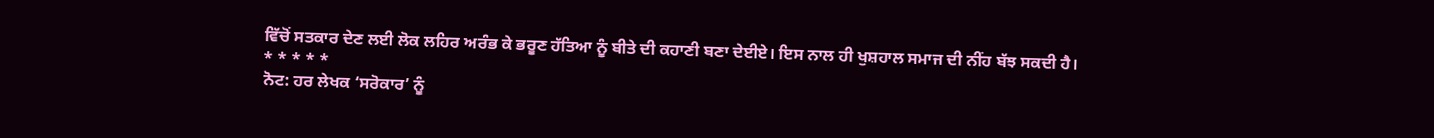ਵਿੱਚੋਂ ਸਤਕਾਰ ਦੇਣ ਲਈ ਲੋਕ ਲਹਿਰ ਅਰੰਭ ਕੇ ਭਰੂਣ ਹੱਤਿਆ ਨੂੰ ਬੀਤੇ ਦੀ ਕਹਾਣੀ ਬਣਾ ਦੇਈਏ। ਇਸ ਨਾਲ ਹੀ ਖੁਸ਼ਹਾਲ ਸਮਾਜ ਦੀ ਨੀਂਹ ਬੱਝ ਸਕਦੀ ਹੈ।
* * * * *
ਨੋਟ: ਹਰ ਲੇਖਕ ‘ਸਰੋਕਾਰ’ ਨੂੰ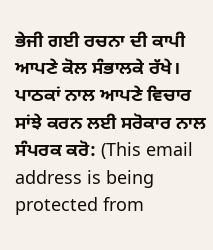ਭੇਜੀ ਗਈ ਰਚਨਾ ਦੀ ਕਾਪੀ ਆਪਣੇ ਕੋਲ ਸੰਭਾਲਕੇ ਰੱਖੇ।
ਪਾਠਕਾਂ ਨਾਲ ਆਪਣੇ ਵਿਚਾਰ ਸਾਂਝੇ ਕਰਨ ਲਈ ਸਰੋਕਾਰ ਨਾਲ ਸੰਪਰਕ ਕਰੋ: (This email address is being protected from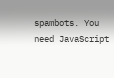spambots. You need JavaScript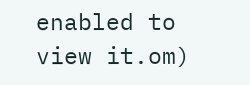enabled to view it.om)